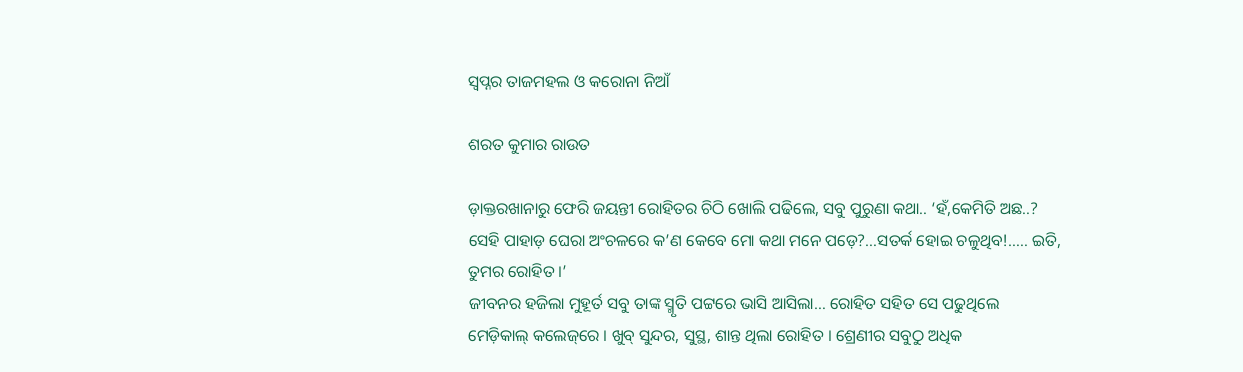ସ୍ୱପ୍ନର ତାଜମହଲ ଓ କରୋନା ନିଆଁ

ଶରତ କୁମାର ରାଉତ

ଡ଼ାକ୍ତରଖାନାରୁ ଫେରି ଜୟନ୍ତୀ ରୋହିତର ଚିଠି ଖୋଲି ପଢିଲେ, ସବୁ ପୁରୁଣା କଥା.. ‘ହଁ,କେମିତି ଅଛ..? ସେହି ପାହାଡ଼ ଘେରା ଅଂଚଳରେ କ’ଣ କେବେ ମୋ କଥା ମନେ ପଡ଼େ?…ସତର୍କ ହୋଇ ଚଳୁଥିବ!….. ଇତି, ତୁମର ରୋହିତ ।’
ଜୀବନର ହଜିଲା ମୁହୂର୍ତ ସବୁ ତାଙ୍କ ସ୍ମୃତି ପଟ୍ଟରେ ଭାସି ଆସିଲା… ରୋହିତ ସହିତ ସେ ପଢୁଥିଲେ ମେଡ଼ିକାଲ୍ କଲେଜ୍‌ରେ । ଖୁବ୍ ସୁନ୍ଦର, ସୁସ୍ଥ, ଶାନ୍ତ ଥିଲା ରୋହିତ । ଶ୍ରେଣୀର ସବୁଠୁ ଅଧିକ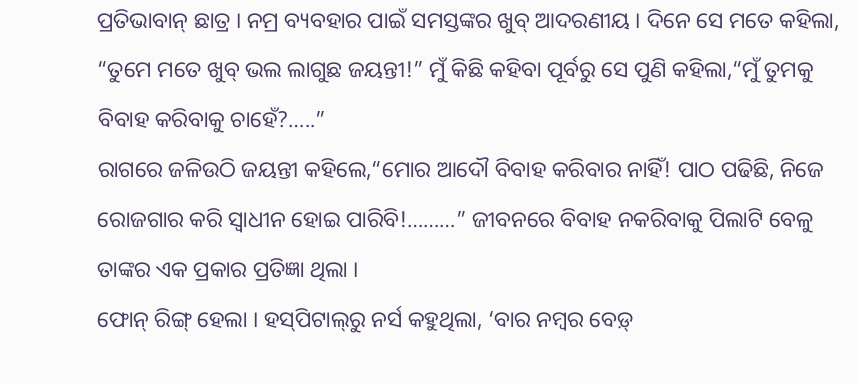ପ୍ରତିଭାବାନ୍ ଛାତ୍ର । ନମ୍ର ବ୍ୟବହାର ପାଇଁ ସମସ୍ତଙ୍କର ଖୁବ୍ ଆଦରଣୀୟ । ଦିନେ ସେ ମତେ କହିଲା, “ତୁମେ ମତେ ଖୁବ୍ ଭଲ ଲାଗୁଛ ଜୟନ୍ତୀ!” ମୁଁ କିଛି କହିବା ପୂର୍ବରୁ ସେ ପୁଣି କହିଲା,“ମୁଁ ତୁମକୁ ବିବାହ କରିବାକୁ ଚାହେଁ?…..”
ରାଗରେ ଜଳିଉଠି ଜୟନ୍ତୀ କହିଲେ,“ମୋର ଆଦୌ ବିବାହ କରିବାର ନାହିଁ! ପାଠ ପଢିଛି, ନିଜେ ରୋଜଗାର କରି ସ୍ୱାଧୀନ ହୋଇ ପାରିବି!………” ଜୀବନରେ ବିବାହ ନକରିବାକୁ ପିଲାଟି ବେଳୁ ତାଙ୍କର ଏକ ପ୍ରକାର ପ୍ରତିଜ୍ଞା ଥିଲା ।
ଫୋନ୍ ରିଙ୍ଗ୍ ହେଲା । ହସ୍‌ପିଟାଲ୍‌ରୁ ନର୍ସ କହୁଥିଲା, ‘ବାର ନମ୍ବର ବେଡ଼୍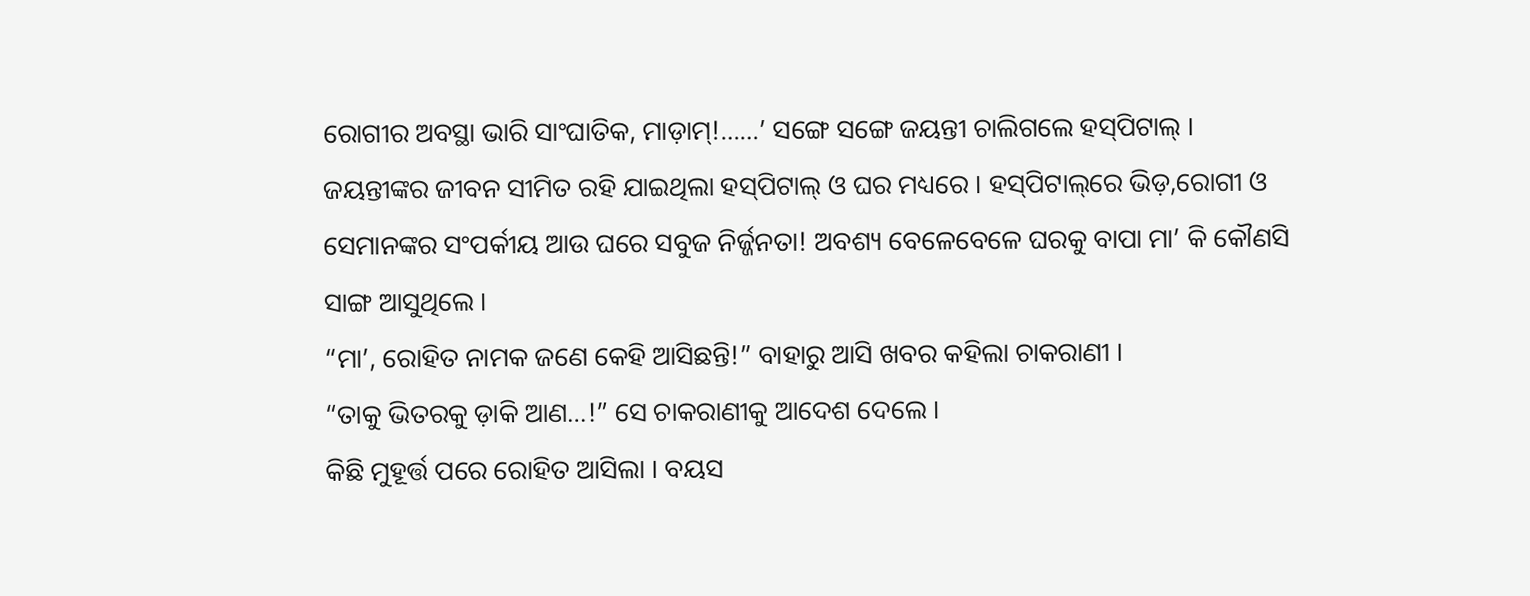ରୋଗୀର ଅବସ୍ଥା ଭାରି ସାଂଘାତିକ, ମାଡ଼ାମ୍‌!……’ ସଙ୍ଗେ ସଙ୍ଗେ ଜୟନ୍ତୀ ଚାଲିଗଲେ ହସ୍‌ପିଟାଲ୍ ।
ଜୟନ୍ତୀଙ୍କର ଜୀବନ ସୀମିତ ରହି ଯାଇଥିଲା ହସ୍‌ପିଟାଲ୍ ଓ ଘର ମଧ୍ୟରେ । ହସ୍‌ପିଟାଲ୍‌ରେ ଭିଡ଼,ରୋଗୀ ଓ ସେମାନଙ୍କର ସଂପର୍କୀୟ ଆଉ ଘରେ ସବୁଜ ନିର୍ଜ୍ଜନତା! ଅବଶ୍ୟ ବେଳେବେଳେ ଘରକୁ ବାପା ମା’ କି କୌଣସି ସାଙ୍ଗ ଆସୁଥିଲେ ।
“ମା’, ରୋହିତ ନାମକ ଜଣେ କେହି ଆସିଛନ୍ତି!” ବାହାରୁ ଆସି ଖବର କହିଲା ଚାକରାଣୀ ।
“ତାକୁ ଭିତରକୁ ଡ଼ାକି ଆଣ…!” ସେ ଚାକରାଣୀକୁ ଆଦେଶ ଦେଲେ ।
କିଛି ମୁହୂର୍ତ୍ତ ପରେ ରୋହିତ ଆସିଲା । ବୟସ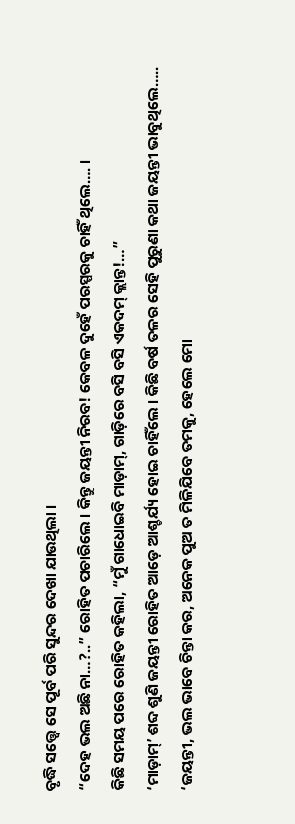ବୃଦ୍ଧି ସତ୍ତ୍ୱେ ସେ ପୂର୍ବ ପରି ସୁନ୍ଦର ଦେଖା ଯାଉଥିଲା ।
“ଦେହ ଭଲ ଅଛି ନା…?..” ରୋହିତ ପଚାରିଲେ । କିନ୍ତୁ ଜୟନ୍ତୀ ନିରବ! କେବଳ ଦୁହେଁ ପରସ୍ପରକୁ ଚାହିଁ ଥିଲେ…. ।
କିଛି ସମୟ ପରେ ରୋହିତ କହିଲା, “ମୁଁ ଗାଧୋଇବି ମାଡ଼ାମ୍‌, ଗାଡ଼ିରେ ବସି ବସି ଏକଦମ୍ କ୍ଲାନ୍ତ!…”
‘ମାଡ଼ାମ୍‌’ ଶବ୍ଦ ଶୁଣି ଜୟନ୍ତୀ ରୋହିତ ଆଡ଼େ ଆଶ୍ଚର୍ଯ୍ୟ ହୋଇ ଚାହିଁଲେ । କିଛି ବର୍ଷ ତଳର ସେହି ପୁରୁଣା କଥା ଜୟନ୍ତୀ ଭାବୁଥିଲେ….. ‘ଜୟନ୍ତୀ, ଭଲ ଭାବେ ଚିନ୍ତା କର, ଅନେକ ପୁଅ ତ ମିଳିଯିବେ ତମକୁ, ହେଲେ ମୋ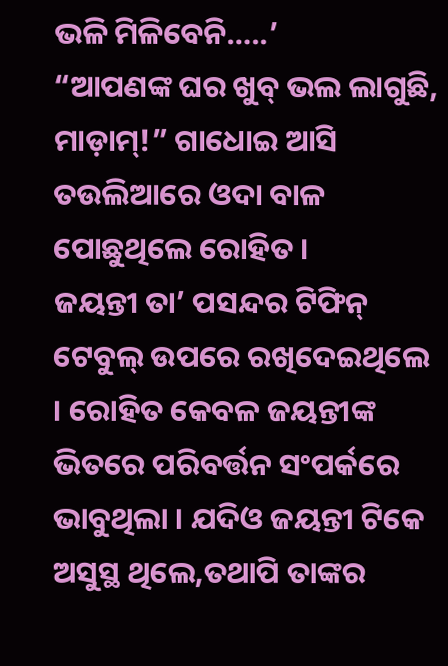ଭଳି ମିଳିବେନି…..’
“ଆପଣଙ୍କ ଘର ଖୁବ୍ ଭଲ ଲାଗୁଛି, ମାଡ଼ାମ୍‌!” ଗାଧୋଇ ଆସି ତଉଲିଆରେ ଓଦା ବାଳ ପୋଛୁଥିଲେ ରୋହିତ ।
ଜୟନ୍ତୀ ତା’ ପସନ୍ଦର ଟିଫିନ୍ ଟେବୁଲ୍ ଉପରେ ରଖିଦେଇଥିଲେ । ରୋହିତ କେବଳ ଜୟନ୍ତୀଙ୍କ ଭିତରେ ପରିବର୍ତ୍ତନ ସଂପର୍କରେ ଭାବୁଥିଲା । ଯଦିଓ ଜୟନ୍ତୀ ଟିକେ ଅସୁସ୍ଥ ଥିଲେ,ତଥାପି ତାଙ୍କର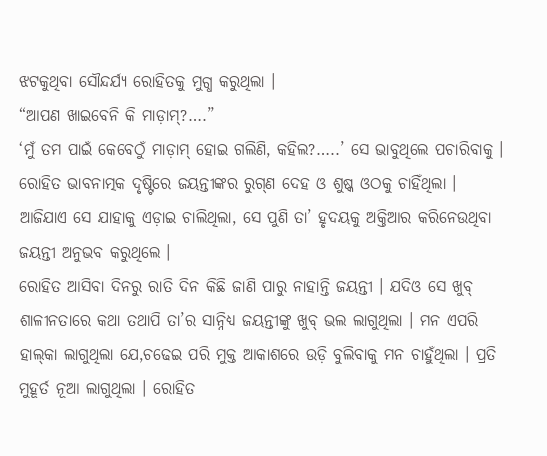ଝଟକୁଥିବା ସୌନ୍ଦର୍ଯ୍ୟ ରୋହିତକୁ ମୁଗ୍ଧ କରୁଥିଲା ।
“ଆପଣ ଖାଇବେନି କି ମାଡ଼ାମ୍‌?….”
‘ମୁଁ ତମ ପାଇଁ କେବେଠୁଁ ମାଡ଼ାମ୍ ହୋଇ ଗଲିଣି, କହିଲ?…..’ ସେ ଭାବୁଥିଲେ ପଚାରିବାକୁ ।
ରୋହିତ ଭାବନାତ୍ମକ ଦୃଷ୍ଟିରେ ଜୟନ୍ତୀଙ୍କର ରୁଗ୍‌ଣ ଦେହ ଓ ଶୁଷ୍କ ଓଠକୁ ଚାହିଁଥିଲା ।
ଆଜିଯାଏ ସେ ଯାହାକୁ ଏଡ଼ାଇ ଚାଲିଥିଲା, ସେ ପୁଣି ତା’ ହୃଦୟକୁ ଅକ୍ତିଆର କରିନେଉଥିବା ଜୟନ୍ତୀ ଅନୁଭବ କରୁଥିଲେ ।
ରୋହିତ ଆସିବା ଦିନରୁ ରାତି ଦିନ କିଛି ଜାଣି ପାରୁ ନାହାନ୍ତି ଜୟନ୍ତୀ । ଯଦିଓ ସେ ଖୁବ୍ ଶାଳୀନତାରେ କଥା ତଥାପି ତା’ର ସାନ୍ନିଧ୍ୟ ଜୟନ୍ତୀଙ୍କୁ ଖୁବ୍ ଭଲ ଲାଗୁଥିଲା । ମନ ଏପରି ହାଲ୍‌କା ଲାଗୁଥିଲା ଯେ,ଚଢେଇ ପରି ମୁକ୍ତ ଆକାଶରେ ଉଡ଼ି ବୁଲିବାକୁ ମନ ଚାହୁଁଥିଲା । ପ୍ରତି ମୁହୂର୍ତ ନୂଆ ଲାଗୁଥିଲା । ରୋହିତ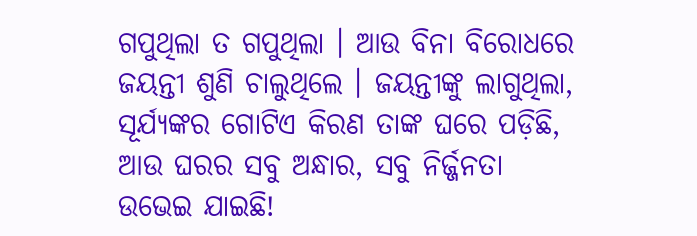ଗପୁଥିଲା ତ ଗପୁଥିଲା । ଆଉ ବିନା ବିରୋଧରେ ଜୟନ୍ତୀ ଶୁଣି ଚାଲୁଥିଲେ । ଜୟନ୍ତୀଙ୍କୁ ଲାଗୁଥିଲା, ସୂର୍ଯ୍ୟଙ୍କର ଗୋଟିଏ କିରଣ ତାଙ୍କ ଘରେ ପଡ଼ିଛି, ଆଉ ଘରର ସବୁ ଅନ୍ଧାର, ସବୁ ନିର୍ଜ୍ଜନତା ଉଭେଇ ଯାଇଛି!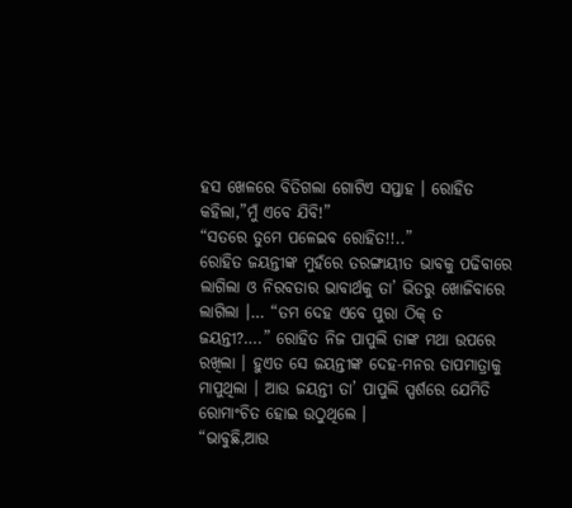ହସ ଖେଳରେ ବିତିଗଲା ଗୋଟିଏ ସପ୍ତାହ । ରୋହିତ କହିଲା,”ମୁଁ ଏବେ ଯିବି!”
“ସତରେ ତୁମେ ପଳେଇବ ରୋହିତ!!..”
ରୋହିତ ଜୟନ୍ତୀଙ୍କ ମୁହଁରେ ତରଙ୍ଗାୟୀତ ଭାବକୁ ପଢିବାରେ ଲାଗିଲା ଓ ନିରବତାର ଭାବାର୍ଥକୁ ତା’ ଭିତରୁ ଖୋଜିବାରେ ଲାଗିଲା ।… “ତମ ଦେହ ଏବେ ପୁରା ଠିକ୍ ତ ଜୟନ୍ତୀ?….” ରୋହିତ ନିଜ ପାପୁଲି ତାଙ୍କ ମଥା ଉପରେ ରଖିଲା । ହୁଏତ ସେ ଜୟନ୍ତୀଙ୍କ ଦେହ-ମନର ତାପମାତ୍ରାକୁ ମାପୁଥିଲା । ଆଉ ଜୟନ୍ତୀ ତା’ ପାପୁଲି ସ୍ପର୍ଶରେ ଯେମିତି ରୋମାଂଚିତ ହୋଇ ଉଠୁଥିଲେ ।
“ଭାବୁଛି,ଆଉ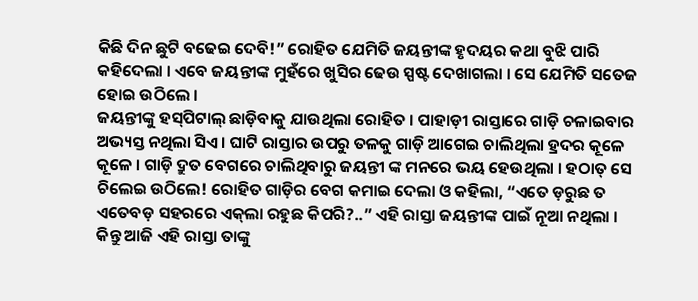କିଛି ଦିନ ଛୁଟି ବଢେଇ ଦେବି!” ରୋହିତ ଯେମିତି ଜୟନ୍ତୀଙ୍କ ହୃଦୟର କଥା ବୁଝି ପାରି କହିଦେଲା । ଏବେ ଜୟନ୍ତୀଙ୍କ ମୁହଁରେ ଖୁସିର ଢେଉ ସ୍ପଷ୍ଟ ଦେଖାଗଲା । ସେ ଯେମିତି ସତେଜ ହୋଇ ଉଠିଲେ ।
ଜୟନ୍ତୀଙ୍କୁ ହସ୍‌ପିଟାଲ୍ ଛାଡ଼ିବାକୁ ଯାଉଥିଲା ରୋହିତ । ପାହାଡ଼ୀ ରାସ୍ତାରେ ଗାଡ଼ି ଚଳାଇବାର ଅଭ୍ୟସ୍ତ ନଥିଲା ସିଏ । ଘାଟି ରାସ୍ତାର ଉପରୁ ତଳକୁ ଗାଡ଼ି ଆଗେଇ ଚାଲିଥିଲା ହ୍ରଦର କୂଳେ କୂଳେ । ଗାଡ଼ି ଦ୍ରୁତ ବେଗରେ ଚାଲିଥିବାରୁ ଜୟନ୍ତୀ ଙ୍କ ମନରେ ଭୟ ହେଉଥିଲା । ହଠାତ୍ ସେ ଚିଲେଇ ଉଠିଲେ! ରୋହିତ ଗାଡ଼ିର ବେଗ କମାଇ ଦେଲା ଓ କହିଲା, “ଏତେ ଡ଼ରୁଛ ତ ଏତେବଡ଼ ସହରରେ ଏକ୍‌ଲା ରହୁଛ କିପରି?..” ଏହି ରାସ୍ତା ଜୟନ୍ତୀଙ୍କ ପାଇଁ ନୂଆ ନଥିଲା । କିନ୍ତୁ ଆଜି ଏହି ରାସ୍ତା ତାଙ୍କୁ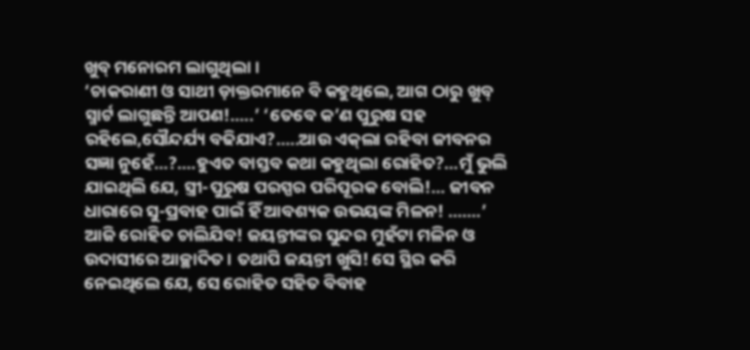ଖୁବ୍ ମନୋରମ ଲାଗୁଥିଲା ।
‘ଚାକରାଣୀ ଓ ସାଥୀ ଡ଼ାକ୍ତରମାନେ ବି କହୁଥିଲେ, ଆଗ ଠାରୁ ଖୁବ୍ ସ୍ମାର୍ଟ ଲାଗୁଛନ୍ତି ଆପଣ!…..’ ‘ତେବେ କ’ଣ ପୁରୁଷ ସହ ରହିଲେ,ସୌନ୍ଦର୍ଯ୍ୟ ବଢିଯାଏ?…..ଆଉ ଏକ୍‌ଲା ରହିବା ଜୀବନର ସଜ୍ଞା ନୁହେଁ…?….ହୁଏତ ବାସ୍ତବ କଥା କହୁଥିଲା ରୋହିତ?…ମୁଁ ଭୁଲି ଯାଇଥିଲି ଯେ, ସ୍ତ୍ରୀ-ପୁରୁଷ ପରସ୍ପର ପରିପୂରକ ବୋଲି!… ଜୀବନ ଧାରାରେ ସୁ-ପ୍ରବାହ ପାଇଁ ହିଁ ଆବଶ୍ୟକ ଉଭୟଙ୍କ ମିଳନ! …….’
ଆଜି ରୋହିତ ଚାଲିଯିବ! ଜୟନ୍ତୀଙ୍କର ସୁନ୍ଦର ମୁହଁଟା ମଳିନ ଓ ଉଦାସୀରେ ଆଚ୍ଛାଦିତ । ତଥାପି ଜୟନ୍ତୀ ଖୁସି! ସେ ସ୍ଥିର କରି ନେଇଥିଲେ ଯେ, ସେ ରୋହିତ ସହିତ ବିବାହ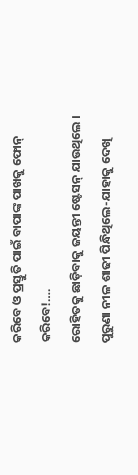କରିବେ ଓ ପ୍ରସ୍ତୁତି ପାଇଁ ବାପାଙ୍କ ପାଖକୁ ଫୋନ୍ କରିବେ!….
ରୋହିତକୁ ଛାଡ଼ିବାକୁ ଜୟନ୍ତୀ ଷ୍ଟେସନ୍ ଯାଉଥିଲେ । ପୁରୁଣା ନୀଳ ଶାଢୀ ପିନ୍ଧିଥିଲେ-ଯାହାକୁ ଦେଖି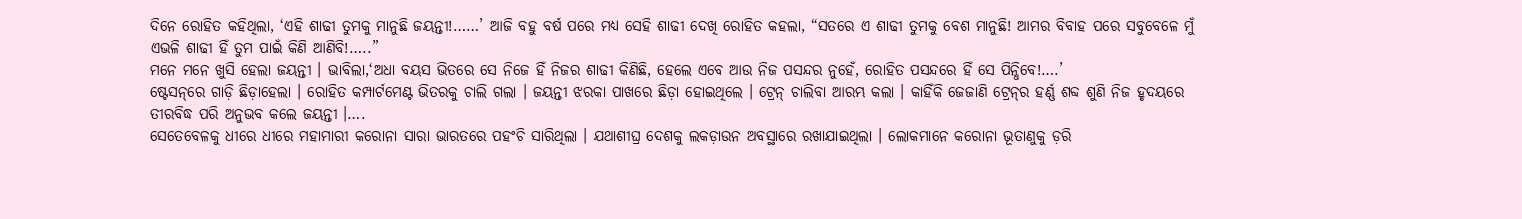ଦିନେ ରୋହିତ କହିଥିଲା, ‘ଏହି ଶାଢୀ ତୁମକୁ ମାନୁଛି ଜୟନ୍ତୀ!……’ ଆଜି ବହୁ ବର୍ଷ ପରେ ମଧ୍ୟ ସେହି ଶାଢୀ ଦେଖି ରୋହିତ କହଲା, “ସତରେ ଏ ଶାଢୀ ତୁମକୁ ବେଶ ମାନୁଛି! ଆମର ବିବାହ ପରେ ସବୁବେଳେ ମୁଁ ଏଭଳି ଶାଢୀ ହିଁ ତୁମ ପାଇଁ କିଣି ଆଣିବି!…..”
ମନେ ମନେ ଖୁସି ହେଲା ଜୟନ୍ତୀ । ଭାବିଲା,‘ଅଧା ବୟସ ଭିତରେ ସେ ନିଜେ ହିଁ ନିଜର ଶାଢୀ କିଣିଛି, ହେଲେ ଏବେ ଆଉ ନିଜ ପସନ୍ଦର ନୁହେଁ, ରୋହିତ ପସନ୍ଦରେ ହିଁ ସେ ପିନ୍ଧିବେ!….’
ଷ୍ଟେସନ୍‌ରେ ଗାଡ଼ି ଛିଡ଼ାହେଲା । ରୋହିତ କମ୍ପାର୍ଟମେଣ୍ଟ ଭିତରକୁ ଚାଲି ଗଲା । ଜୟନ୍ତୀ ଝରକା ପାଖରେ ଛିଡ଼ା ହୋଇଥିଲେ । ଟ୍ରେନ୍ ଚାଲିବା ଆରମ୍ଭ କଲା । କାହିଁକି ଜେଜାଣି ଟ୍ରେନ୍‌ର ହର୍ଣ୍ଣ ଶବ୍ଦ ଶୁଣି ନିଜ ହୃଦୟରେ ତୀରବିଦ୍ଧ ପରି ଅନୁଭବ କଲେ ଜୟନ୍ତୀ ।….
ସେତେବେଳକୁ ଧୀରେ ଧୀରେ ମହାମାରୀ କରୋନା ସାରା ଭାରତରେ ପହଂଚି ସାରିଥିଲା । ଯଥାଶୀଘ୍ର ଦେଶକୁ ଲକଡ଼ାଉନ ଅବସ୍ଥାରେ ରଖାଯାଇଥିଲା । ଲୋକମାନେ କରୋନା ଭୂତାଣୁକୁ ଡ଼ରି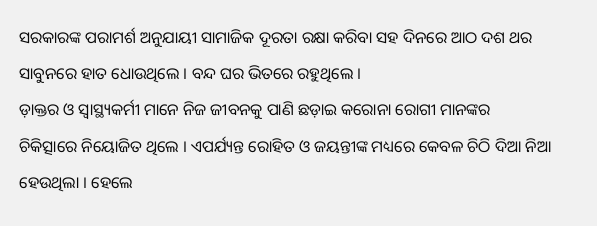ସରକାରଙ୍କ ପରାମର୍ଶ ଅନୁଯାୟୀ ସାମାଜିକ ଦୂରତା ରକ୍ଷା କରିବା ସହ ଦିନରେ ଆଠ ଦଶ ଥର ସାବୁନରେ ହାତ ଧୋଉଥିଲେ । ବନ୍ଦ ଘର ଭିତରେ ରହୁଥିଲେ ।
ଡ଼ାକ୍ତର ଓ ସ୍ୱାସ୍ଥ୍ୟକର୍ମୀ ମାନେ ନିଜ ଜୀବନକୁ ପାଣି ଛଡ଼ାଇ କରୋନା ରୋଗୀ ମାନଙ୍କର ଚିକିତ୍ସାରେ ନିୟୋଜିତ ଥିଲେ । ଏପର୍ଯ୍ୟନ୍ତ ରୋହିତ ଓ ଜୟନ୍ତୀଙ୍କ ମଧ୍ୟରେ କେବଳ ଚିଠି ଦିଆ ନିଆ ହେଉଥିଲା । ହେଲେ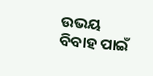ଉଭୟ ବିବାହ ପାଇଁ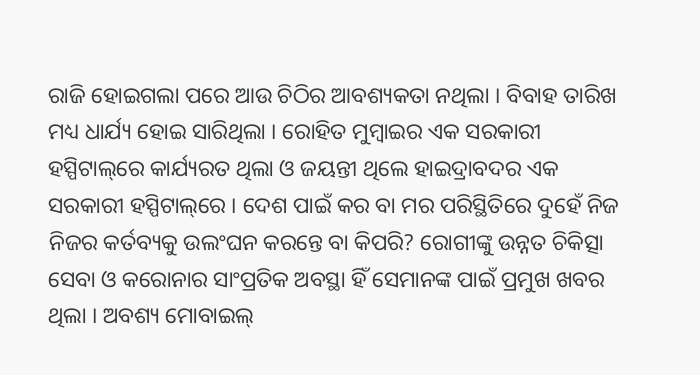ରାଜି ହୋଇଗଲା ପରେ ଆଉ ଚିଠିର ଆବଶ୍ୟକତା ନଥିଲା । ବିବାହ ତାରିଖ ମଧ୍ୟ ଧାର୍ଯ୍ୟ ହୋଇ ସାରିଥିଲା । ରୋହିତ ମୁମ୍ବାଇର ଏକ ସରକାରୀ ହସ୍ପିଟାଲ୍‌ରେ କାର୍ଯ୍ୟରତ ଥିଲା ଓ ଜୟନ୍ତୀ ଥିଲେ ହାଇଦ୍ରାବଦର ଏକ ସରକାରୀ ହସ୍ପିଟାଲ୍‌ରେ । ଦେଶ ପାଇଁ କର ବା ମର ପରିସ୍ଥିତିରେ ଦୁହେଁ ନିଜ ନିଜର କର୍ତବ୍ୟକୁ ଉଲଂଘନ କରନ୍ତେ ବା କିପରି? ରୋଗୀଙ୍କୁ ଉନ୍ନତ ଚିକିତ୍ସା ସେବା ଓ କରୋନାର ସାଂପ୍ରତିକ ଅବସ୍ଥା ହିଁ ସେମାନଙ୍କ ପାଇଁ ପ୍ରମୁଖ ଖବର ଥିଲା । ଅବଶ୍ୟ ମୋବାଇଲ୍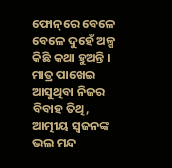ଫୋନ୍‌ରେ ବେଳେ ବେଳେ ଦୁହେଁ ଅଳ୍ପ କିଛି କଥା ହୁଅନ୍ତି । ମାତ୍ର ପାଖେଇ ଆସୁଥିବା ନିଜର ବିବାହ ତିଥି, ଆତ୍ମୀୟ ସ୍ୱଜନଙ୍କ ଭଲ ମନ୍ଦ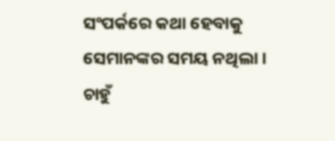ସଂପର୍କରେ କଥା ହେବାକୁ ସେମାନଙ୍କର ସମୟ ନଥିଲା ।
ଚାହୁଁ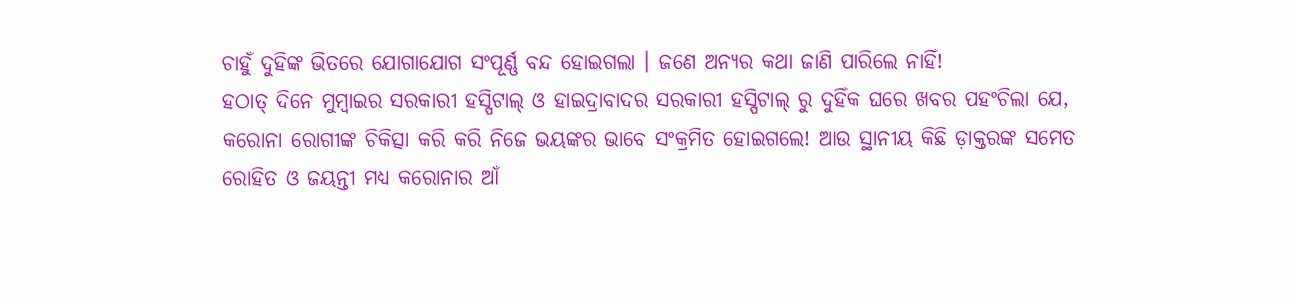ଚାହୁଁ ଦୁହିଙ୍କ ଭିତରେ ଯୋଗାଯୋଗ ସଂପୂର୍ଣ୍ଣ ବନ୍ଦ ହୋଇଗଲା । ଜଣେ ଅନ୍ୟର କଥା ଜାଣି ପାରିଲେ ନାହିଁ!
ହଠାତ୍ ଦିନେ ମୁମ୍ବାଇର ସରକାରୀ ହସ୍ପିଟାଲ୍ ଓ ହାଇଦ୍ରାବାଦର ସରକାରୀ ହସ୍ପିଟାଲ୍ ରୁ ଦୁହିଁକ ଘରେ ଖବର ପହଂଚିଲା ଯେ, କରୋନା ରୋଗୀଙ୍କ ଚିକିତ୍ସା କରି କରି ନିଜେ ଭୟଙ୍କର ଭାବେ ସଂକ୍ରମିତ ହୋଇଗଲେ! ଆଉ ସ୍ଥାନୀୟ କିଛି ଡ଼ାକ୍ତରଙ୍କ ସମେତ ରୋହିତ ଓ ଜୟନ୍ତୀ ମଧ୍ୟ କରୋନାର ଆଁ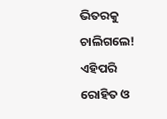ଭିତରକୁ ଚାଲିଗଲେ!
ଏହିପରି ରୋହିତ ଓ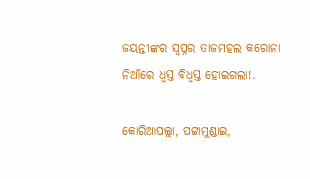ଜୟନ୍ତୀଙ୍କର ସ୍ୱପ୍ନର ତାଜମହଲ କରୋନା ନିଆଁରେ ଧ୍ୱସ୍ତ ବିଧ୍ୱସ୍ତ ହୋଇଗଲା!.

କୋରିଆପଲ୍ଲା, ପଟ୍ଟାମୁଣ୍ଡାଇ,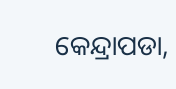କେନ୍ଦ୍ରାପଡା,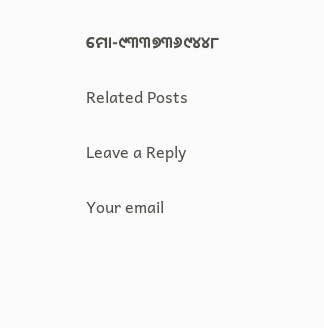ମୋ-୯୩୩୭୩୬୯୪୪୮

Related Posts

Leave a Reply

Your email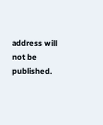address will not be published.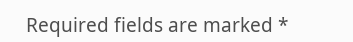Required fields are marked *